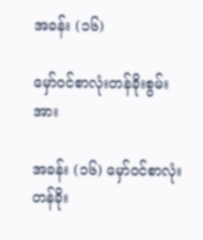အခန်း (၁၆)

မှော်ဝင်စာလုံးတန်ခိုးစွမ်းအား

အခန်း (၁၆) မှော်ဝင်စာလုံးတန်ခိုး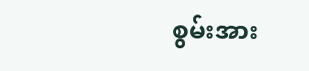စွမ်းအား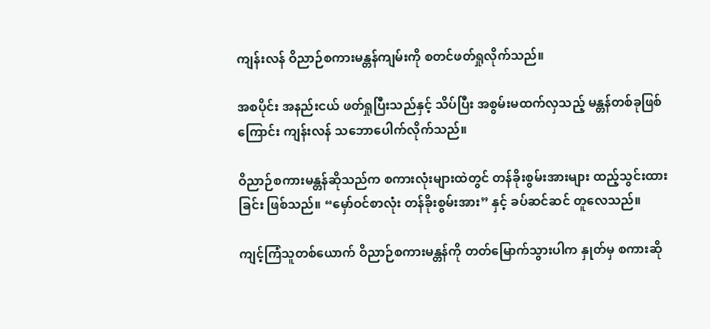ကျန်းလန် ဝိညာဉ်စကားမန္တန်ကျမ်းကို စတင်ဖတ်ရှုလိုက်သည်။

အစပိုင်း အနည်းငယ် ဖတ်ရှုပြီးသည်နှင့် သိပ်ပြီး အစွမ်းမထက်လှသည့် မန္တန်တစ်ခုဖြစ်ကြောင်း ကျန်းလန် သဘောပေါက်လိုက်သည်။

ဝိညာဉ်စကားမန္တန်ဆိုသည်က စကားလုံးများထဲတွင် တန်ခိုးစွမ်းအားများ ထည့်သွင်းထားခြင်း ဖြစ်သည်။ “မှော်ဝင်စာလုံး တန်ခိုးစွမ်းအား” နှင့် ခပ်ဆင်ဆင် တူလေသည်။

ကျင့်ကြံသူတစ်ယောက် ဝိညာဉ်စကားမန္တန်ကို တတ်မြောက်သွားပါက နှုတ်မှ စကားဆို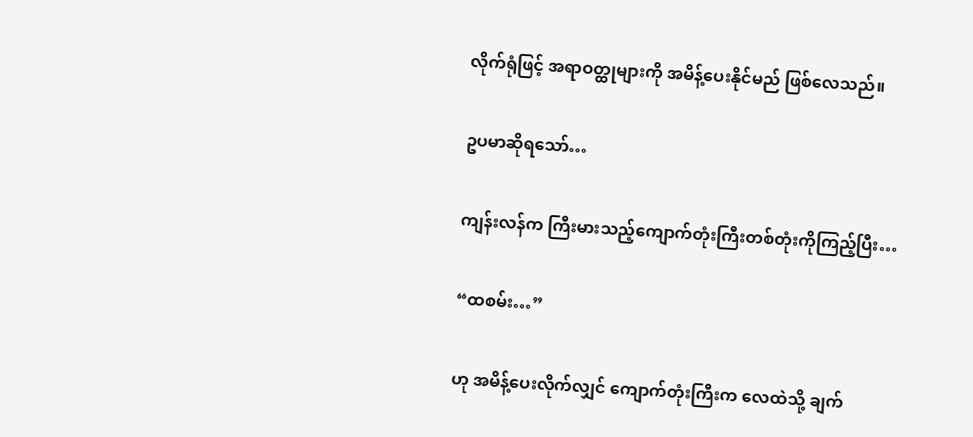လိုက်ရုံဖြင့် အရာဝတ္ထုများကို အမိန့်ပေးနိုင်မည် ဖြစ်လေသည်။

ဥပမာဆိုရသော်…

ကျန်းလန်က ကြီးမားသည့်ကျောက်တုံးကြီးတစ်တုံးကိုကြည့်ပြီး…

“ထစမ်း…”

ဟု အမိန့်ပေးလိုက်လျှင် ကျောက်တုံးကြီးက လေထဲသို့ ချက်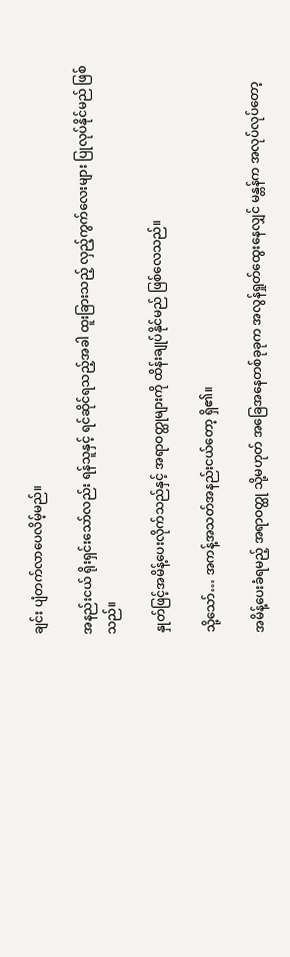ချင်း ပျံတက်လာပေလိမ့်မည်။

အနည်းငယ် ရိုးရှင်းသော်လည်း ရန်သူနှင့် ရင်ဆိုင်ရသည့်အခါ ထူးခြားသည့် လှည့်ကွက်လေးများ ပြုလုပ်နိုင်မည် ဖြစ်သည်။

နှုတ်ဖြင့်အမိန့်ပေးလိုက်သည်နှင့် အရာဝတ္ထုများကို ထိန်းချုပ်နိုင်မည် ဖြစ်လေသည်။

သို့သော်… အကန့်အသတ်အနည်းငယ်တော့ ရှိ၏။

အမိန့်ပေးခံရမည့် အရာဝတ္ထု သို့မဟုတ် အခြေအနေတစ်ခုခုက အလွန်ရှုတ်ထွေးနေလျှင် မန္တန်က အလုပ်လုပ်တော့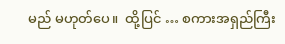မည် မဟုတ်ပေ။  ထို့ပြင် … စကားအရှည်ကြီး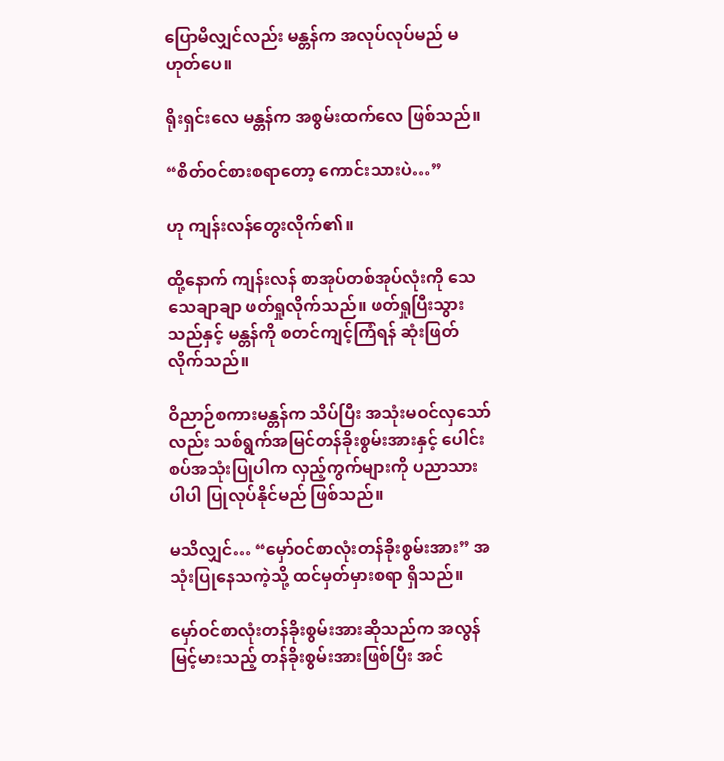ပြောမိလျှင်လည်း မန္တန်က အလုပ်လုပ်မည် မဟုတ်ပေ။

ရိုးရှင်းလေ မန္တန်က အစွမ်းထက်လေ ဖြစ်သည်။

“စိတ်ဝင်စားစရာတော့ ကောင်းသားပဲ…”

ဟု ကျန်းလန်တွေးလိုက်၏။

ထို့နောက် ကျန်းလန် စာအုပ်တစ်အုပ်လုံးကို သေသေချာချာ ဖတ်ရှုလိုက်သည်။ ဖတ်ရှုပြီးသွားသည်နှင့် မန္တန်ကို စတင်ကျင့်ကြံရန် ဆုံးဖြတ်လိုက်သည်။

ဝိညာဉ်စကားမန္တန်က သိပ်ပြီး အသုံးမဝင်လှသော်လည်း သစ်ရွက်အမြင်တန်ခိုးစွမ်းအားနှင့် ပေါင်းစပ်အသုံးပြုပါက လှည့်ကွက်များကို ပညာသားပါပါ ပြုလုပ်နိုင်မည် ဖြစ်သည်။

မသိလျှင်… “မှော်ဝင်စာလုံးတန်ခိုးစွမ်းအား” အသုံးပြုနေသကဲ့သို့ ထင်မှတ်မှားစရာ ရှိသည်။

မှော်ဝင်စာလုံးတန်ခိုးစွမ်းအားဆိုသည်က အလွန်မြင့်မားသည့် တန်ခိုးစွမ်းအားဖြစ်ပြီး အင်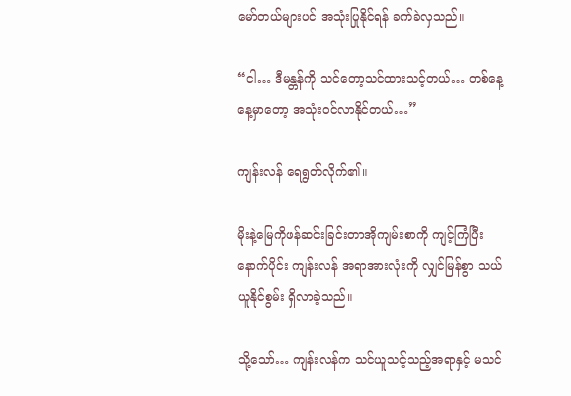မော်တယ်များပင် အသုံးပြုနိုင်ရန် ခက်ခဲလှသည်။

“ငါ… ဒီမန္တန်ကို သင်တော့သင်ထားသင့်တယ်… တစ်နေ့နေ့မှာတော့ အသုံးဝင်လာနိုင်တယ်…”

ကျန်းလန် ရေရွတ်လိုက်၏။

မိုးနဲ့မြေကိုဖန်ဆင်းခြင်းတာအိုကျမ်းစာကို ကျင့်ကြံပြီးနောက်ပိုင်း ကျန်းလန် အရာအားလုံးကို လျှင်မြန်စွာ သယ်ယူနိုင်စွမ်း ရှိလာခဲ့သည်။

သို့သော်… ကျန်းလန်က သင်ယူသင့်သည့်အရာနှင့် မသင်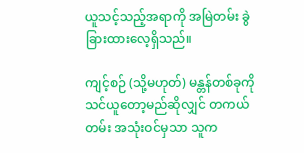ယူသင့်သည့်အရာကို အမြဲတမ်း ခွဲခြားထားလေ့ရှိသည်။

ကျင့်စဉ် (သို့မဟုတ်) မန္တန်တစ်ခုကိုသင်ယူတော့မည်ဆိုလျှင် တကယ်တမ်း အသုံးဝင်မှသာ သူက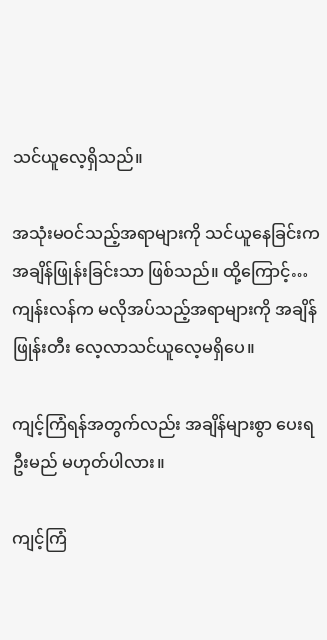သင်ယူလေ့ရှိသည်။

အသုံးမဝင်သည့်အရာများကို သင်ယူနေခြင်းက အချိန်ဖြုန်းခြင်းသာ ဖြစ်သည်။ ထို့ကြောင့်… ကျန်းလန်က မလိုအပ်သည့်အရာများကို အချိန်ဖြုန်းတီး လေ့လာသင်ယူလေ့မရှိပေ။

ကျင့်ကြံရန်အတွက်လည်း အချိန်များစွာ ပေးရဦးမည် မဟုတ်ပါလား။

ကျင့်ကြံ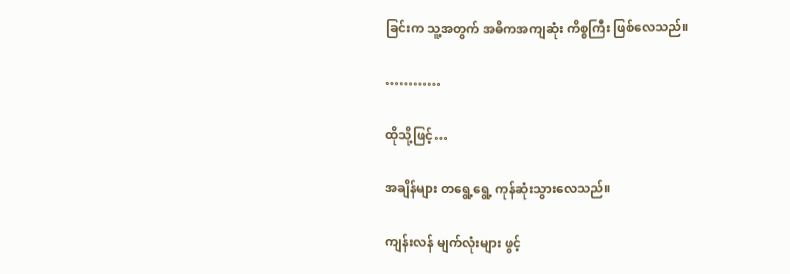ခြင်းက သူ့အတွက် အဓိကအကျဆုံး ကိစ္စကြီး ဖြစ်လေသည်။

…………

ထိုသို့ဖြင့်…

အချိန်များ တရွေ့ရွေ့ ကုန်ဆုံးသွားလေသည်။

ကျန်းလန် မျက်လုံးများ ဖွင့်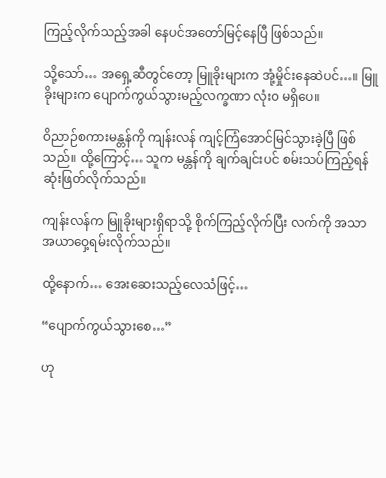ကြည့်လိုက်သည့်အခါ နေပင်အတော်မြင့်နေပြီ ဖြစ်သည်။

သို့သော်… အရှေ့ဆီတွင်တော့ မြူခိုးများက အုံ့မှိုင်းနေဆဲပင်…။ မြူခိုးများက ပျောက်ကွယ်သွားမည့်လက္ခဏာ လုံး၀ မရှိပေ။

ဝိညာဉ်စကားမန္တန်ကို ကျန်းလန် ကျင့်ကြံအောင်မြင်သွားခဲ့ပြီ ဖြစ်သည်။ ထို့ကြောင့်… သူက မန္တန်ကို ချက်ချင်းပင် စမ်းသပ်ကြည့်ရန် ဆုံးဖြတ်လိုက်သည်။

ကျန်းလန်က မြူခိုးများရှိရာသို့ စိုက်ကြည့်လိုက်ပြီး လက်ကို အသာအယာဝှေ့ရမ်းလိုက်သည်။

ထို့နောက်… အေးဆေးသည့်လေသံဖြင့်…

“ပျောက်ကွယ်သွားစေ…”

ဟု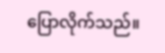ပြောလိုက်သည်။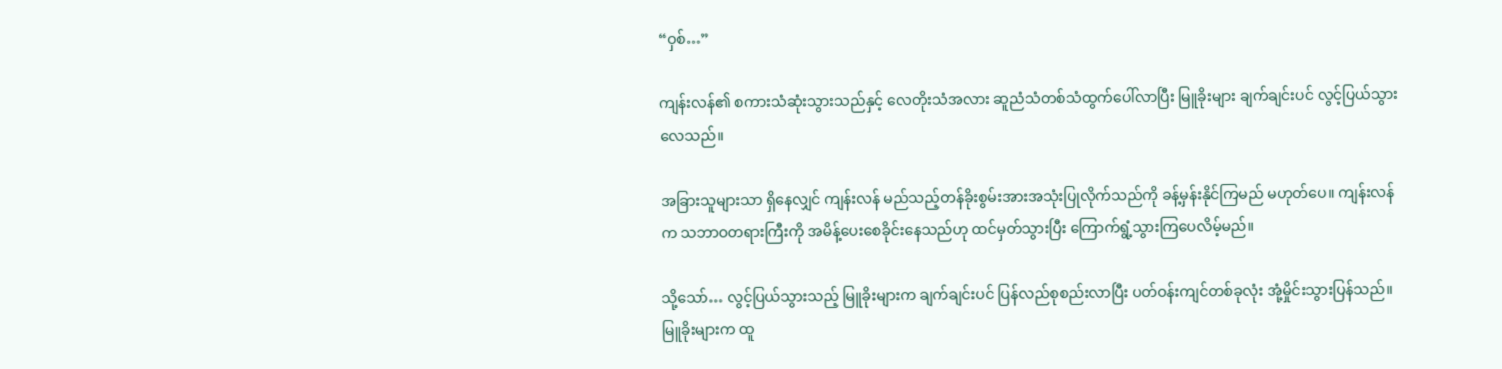“ဝှစ်…”

ကျန်းလန်၏ စကားသံဆုံးသွားသည်နှင့် လေတိုးသံအလား ဆူညံသံတစ်သံထွက်ပေါ်လာပြီး မြူခိုးများ ချက်ချင်းပင် လွင့်ပြယ်သွားလေသည်။

အခြားသူများသာ ရှိနေလျှင် ကျန်းလန် မည်သည့်တန်ခိုးစွမ်းအားအသုံးပြုလိုက်သည်ကို ခန့်မှန်းနိုင်ကြမည် မဟုတ်ပေ။ ကျန်းလန်က သဘာဝတရားကြီးကို အမိန့်ပေးစေခိုင်းနေသည်ဟု ထင်မှတ်သွားပြီး ကြောက်ရွံ့သွားကြပေလိမ့်မည်။

သို့သော်… လွင့်ပြယ်သွားသည့် မြူခိုးများက ချက်ချင်းပင် ပြန်လည်စုစည်းလာပြီး ပတ်ဝန်းကျင်တစ်ခုလုံး အုံ့မှိုင်းသွားပြန်သည်။ မြူခိုးများက ထူ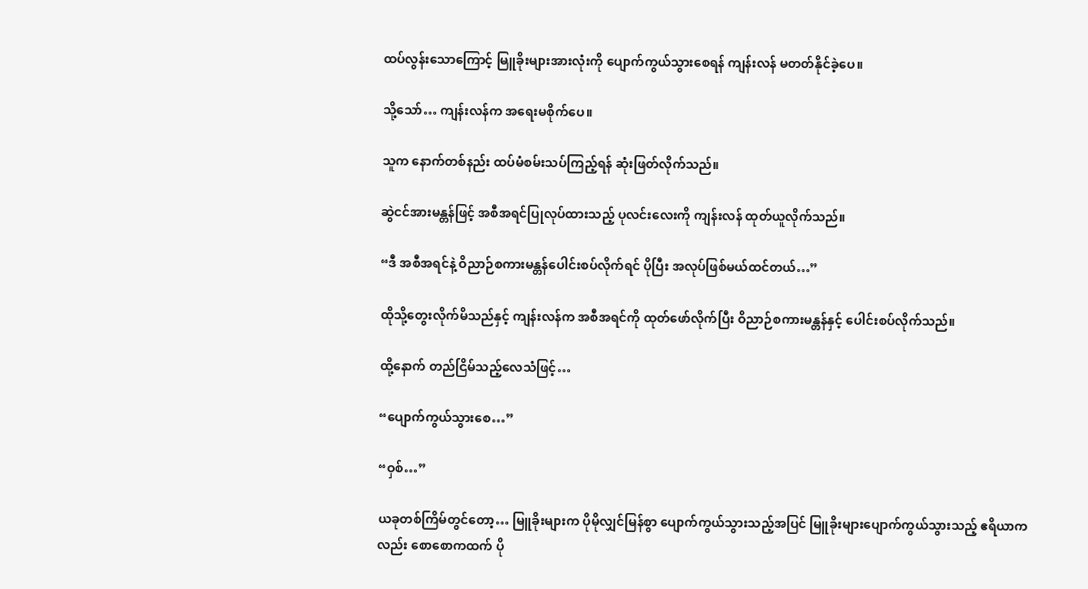ထပ်လွန်းသောကြောင့် မြူခိုးများအားလုံးကို ပျောက်ကွယ်သွားစေရန် ကျန်းလန် မတတ်နိုင်ခဲ့ပေ။

သို့သော်… ကျန်းလန်က အရေးမစိုက်ပေ။

သူက နောက်တစ်နည်း ထပ်မံစမ်းသပ်ကြည့်ရန် ဆုံးဖြတ်လိုက်သည်။

ဆွဲငင်အားမန္တန်ဖြင့် အစီအရင်ပြုလုပ်ထားသည့် ပုလင်းလေးကို ကျန်းလန် ထုတ်ယူလိုက်သည်။

“ဒီ အစီအရင်နဲ့ ဝိညာဉ်စကားမန္တန်ပေါင်းစပ်လိုက်ရင် ပိုပြီး အလုပ်ဖြစ်မယ်ထင်တယ်…”

ထိုသို့တွေးလိုက်မိသည်နှင့် ကျန်းလန်က အစီအရင်ကို ထုတ်ဖော်လိုက်ပြီး ဝိညာဉ်စကားမန္တန်နှင့် ပေါင်းစပ်လိုက်သည်။

ထို့နောက် တည်ငြိမ်သည့်လေသံဖြင့်…

“ပျောက်ကွယ်သွားစေ…”

“ဝှစ်…”

ယခုတစ်ကြိမ်တွင်တော့… မြူခိုးများက ပိုမိုလျှင်မြန်စွာ ပျောက်ကွယ်သွားသည့်အပြင် မြူခိုးများပျောက်ကွယ်သွားသည့် ဧရိယာကလည်း စောစောကထက် ပို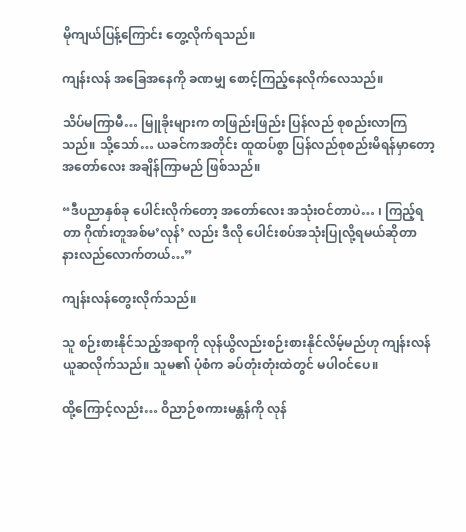မိုကျယ်ပြန့်ကြောင်း တွေ့လိုက်ရသည်။

ကျန်းလန် အခြေအနေကို ခဏမျှ စောင့်ကြည့်နေလိုက်လေသည်။

သိပ်မကြာမီ… မြူခိုးများက တဖြည်းဖြည်း ပြန်လည် စုစည်းလာကြသည်။ သို့သော်… ယခင်ကအတိုင်း ထူထပ်စွာ ပြန်လည်စုစည်းမိရန်မှာတော့ အတော်လေး အချိန်ကြာမည် ဖြစ်သည်။

“ဒီပညာနှစ်ခု ပေါင်းလိုက်တော့ အတော်လေး အသုံးဝင်တာပဲ… ၊ ကြည့်ရတာ ဂိုဏ်းတူအစ်မ’လုန်’ လည်း ဒီလို ပေါင်းစပ်အသုံးပြုလို့ရမယ်ဆိုတာ နားလည်လောက်တယ်…”

ကျန်းလန်တွေးလိုက်သည်။

သူ စဉ်းစားနိုင်သည့်အရာကို လုန်ယွိလည်းစဉ်းစားနိုင်လိမ့်မည်ဟု ကျန်းလန် ယူဆလိုက်သည်။ သူမ၏ ပုံစံက ခပ်တုံးတုံးထဲတွင် မပါဝင်ပေ။

ထို့ကြောင့်လည်း… ဝိညာဉ်စကားမန္တန်ကို လုန်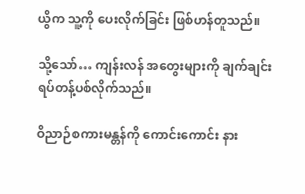ယွိက သူ့ကို ပေးလိုက်ခြင်း ဖြစ်ဟန်တူသည်။

သို့သော်… ကျန်းလန် အတွေးများကို ချက်ချင်း ရပ်တန့်ပစ်လိုက်သည်။

ဝိညာဉ်စကားမန္တန်ကို ကောင်းကောင်း နား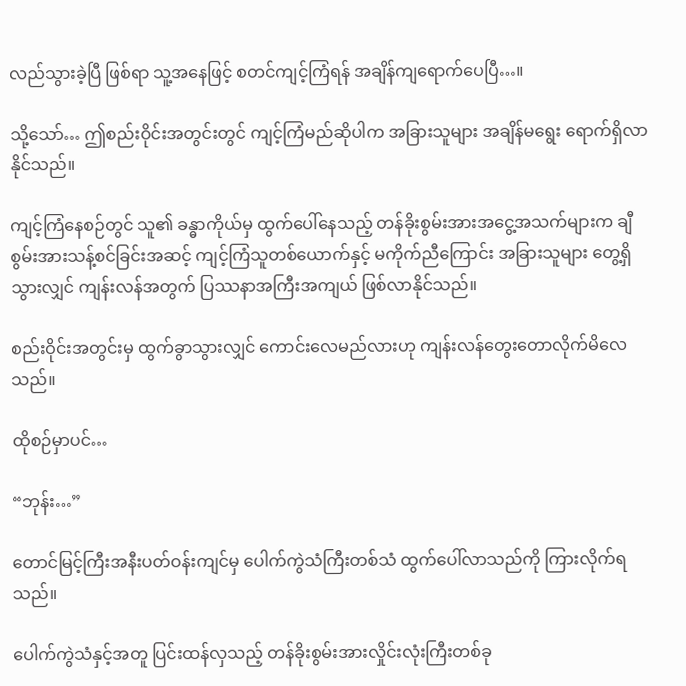လည်သွားခဲ့ပြီ ဖြစ်ရာ သူ့အနေဖြင့် စတင်ကျင့်ကြံရန် အချိန်ကျရောက်ပေပြီ…။

သို့သော်… ဤစည်းဝိုင်းအတွင်းတွင် ကျင့်ကြံမည်ဆိုပါက အခြားသူများ အချိန်မရွေး ရောက်ရှိလာနိုင်သည်။

ကျင့်ကြံနေစဉ်တွင် သူ၏ ခန္ဓာကိုယ်မှ ထွက်ပေါ်နေသည့် တန်ခိုးစွမ်းအားအငွေ့အသက်များက ချီစွမ်းအားသန့်စင်ခြင်းအဆင့် ကျင့်ကြံသူတစ်ယောက်နှင့် မကိုက်ညီကြောင်း အခြားသူများ တွေ့ရှိသွားလျှင် ကျန်းလန်အတွက် ပြဿနာအကြီးအကျယ် ဖြစ်လာနိုင်သည်။

စည်းဝိုင်းအတွင်းမှ ထွက်ခွာသွားလျှင် ကောင်းလေမည်လားဟု ကျန်းလန်တွေးတောလိုက်မိလေသည်။

ထိုစဉ်မှာပင်…

“ဘုန်း…”

တောင်မြင့်ကြီးအနီးပတ်ဝန်းကျင်မှ ပေါက်ကွဲသံကြီးတစ်သံ ထွက်ပေါ်လာသည်ကို ကြားလိုက်ရသည်။

ပေါက်ကွဲသံနှင့်အတူ ပြင်းထန်လှသည့် တန်ခိုးစွမ်းအားလှိုင်းလုံးကြီးတစ်ခု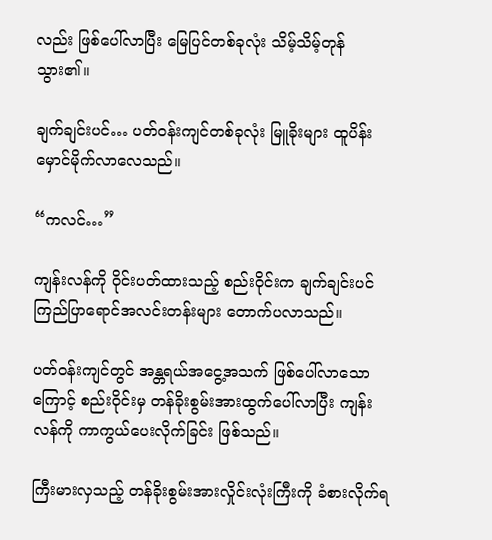လည်း ဖြစ်ပေါ်လာပြီး မြေပြင်တစ်ခုလုံး သိမ့်သိမ့်တုန်သွား၏။

ချက်ချင်းပင်… ပတ်ဝန်းကျင်တစ်ခုလုံး မြူခိုးများ ထူပိန်းမှောင်မိုက်လာလေသည်။

“ကလင်…”

ကျန်းလန်ကို ဝိုင်းပတ်ထားသည့် စည်းဝိုင်းက ချက်ချင်းပင် ကြည်ပြာရောင်အလင်းတန်းများ တောက်ပလာသည်။

ပတ်ဝန်းကျင်တွင် အန္တရယ်အငွေ့အသက် ဖြစ်ပေါ်လာသောကြောင့် စည်းဝိုင်းမှ တန်ခိုးစွမ်းအားထွက်ပေါ်လာပြီး ကျန်းလန်ကို ကာကွယ်ပေးလိုက်ခြင်း ဖြစ်သည်။

ကြီးမားလှသည့် တန်ခိုးစွမ်းအားလှိုင်းလုံးကြီးကို ခံစားလိုက်ရ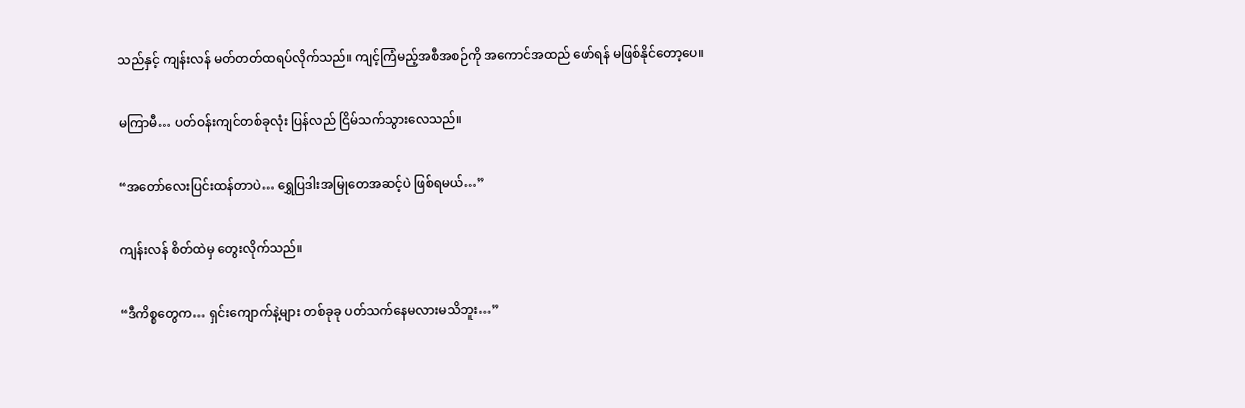သည်နှင့် ကျန်းလန် မတ်တတ်ထရပ်လိုက်သည်။ ကျင့်ကြံမည့်အစီအစဉ်ကို အကောင်အထည် ဖော်ရန် မဖြစ်နိုင်တော့ပေ။

မကြာမီ… ပတ်ဝန်းကျင်တစ်ခုလုံး ပြန်လည် ငြိမ်သက်သွားလေသည်။

“အတော်လေးပြင်းထန်တာပဲ… ရွှေပြဒါးအမြုတေအဆင့်ပဲ ဖြစ်ရမယ်…”

ကျန်းလန် စိတ်ထဲမှ တွေးလိုက်သည်။

“ဒီကိစ္စတွေက… ရှင်းကျောက်နဲ့များ တစ်ခုခု ပတ်သက်နေမလားမသိဘူး…”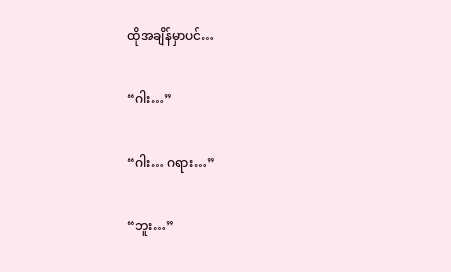ထိုအချိန်မှာပင်…

“ဂါး…”

“ဂါး… ဂရား…”

“ဘူး…”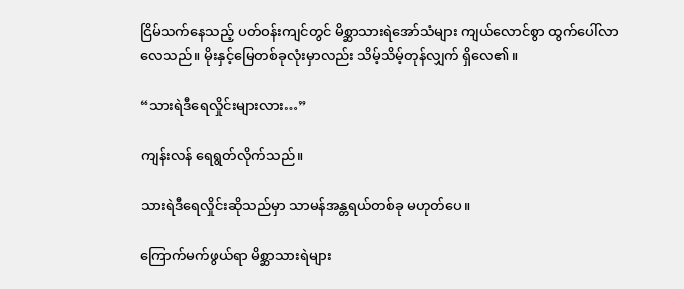ငြိမ်သက်နေသည့် ပတ်ဝန်းကျင်တွင် မိစ္ဆာသားရဲအော်သံများ ကျယ်လောင်စွာ ထွက်ပေါ်လာလေသည်။ မိုးနှင့်မြေတစ်ခုလုံးမှာလည်း သိမ့်သိမ့်တုန်လျှက် ရှိလေ၏။

“သားရဲဒီရေလှိုင်းများလား…”

ကျန်းလန် ရေရွတ်လိုက်သည်။

သားရဲဒီရေလှိုင်းဆိုသည်မှာ သာမန်အန္တရယ်တစ်ခု မဟုတ်ပေ။

ကြောက်မက်ဖွယ်ရာ မိစ္ဆာသားရဲများ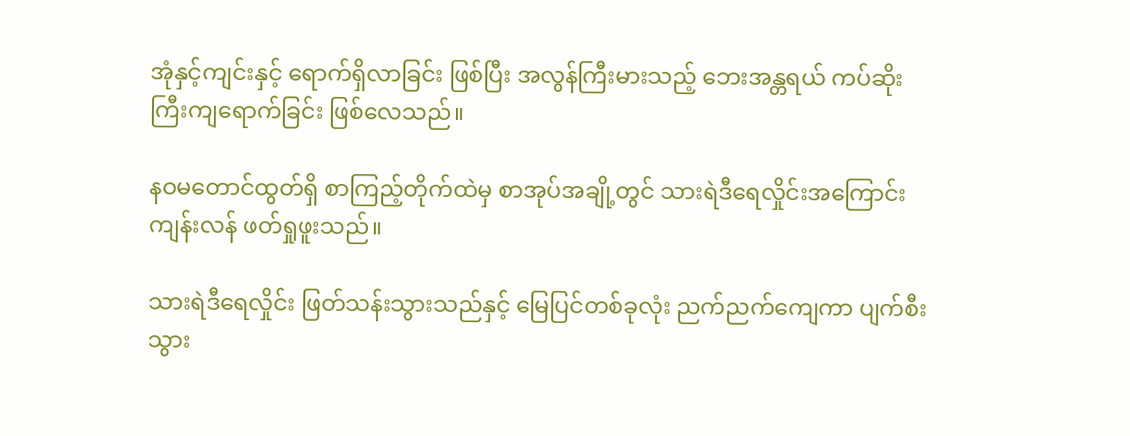အုံနှင့်ကျင်းနှင့် ရောက်ရှိလာခြင်း ဖြစ်ပြီး အလွန်ကြီးမားသည့် ဘေးအန္တရယ် ကပ်ဆိုးကြီးကျရောက်ခြင်း ဖြစ်လေသည်။

နဝမတောင်ထွတ်ရှိ စာကြည့်တိုက်ထဲမှ စာအုပ်အချို့တွင် သားရဲဒီရေလှိုင်းအကြောင်း ကျန်းလန် ဖတ်ရှုဖူးသည်။

သားရဲဒီရေလှိုင်း ဖြတ်သန်းသွားသည်နှင့် မြေပြင်တစ်ခုလုံး ညက်ညက်ကျေကာ ပျက်စီးသွား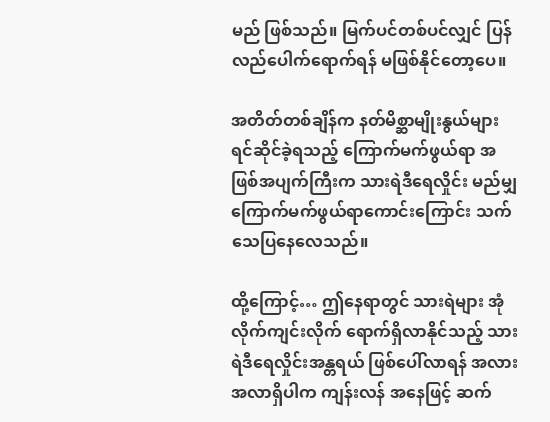မည် ဖြစ်သည်။ မြက်ပင်တစ်ပင်လျှင် ပြန်လည်ပေါက်ရောက်ရန် မဖြစ်နိုင်တော့ပေ။

အတိတ်တစ်ချိန်က နတ်မိစ္ဆာမျိုးနွယ်များ ရင်ဆိုင်ခဲ့ရသည့် ကြောက်မက်ဖွယ်ရာ အဖြစ်အပျက်ကြီးက သားရဲဒီရေလှိုင်း မည်မျှကြောက်မက်ဖွယ်ရာကောင်းကြောင်း သက်သေပြနေလေသည်။

ထို့ကြောင့်… ဤနေရာတွင် သားရဲများ အုံလိုက်ကျင်းလိုက် ရောက်ရှိလာနိုင်သည့် သားရဲဒီရေလှိုင်းအန္တရယ် ဖြစ်ပေါ်လာရန် အလားအလာရှိပါက ကျန်းလန် အနေဖြင့် ဆက်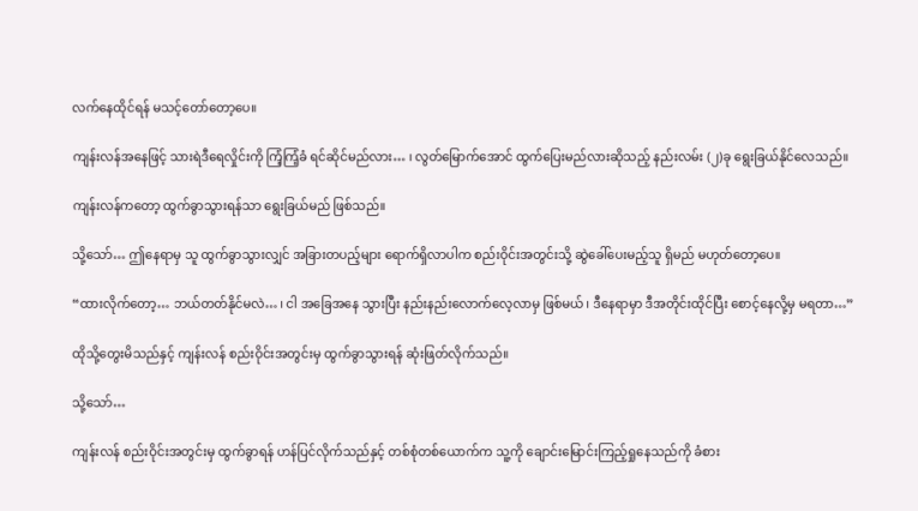လက်နေထိုင်ရန် မသင့်တော်တော့ပေ။

ကျန်းလန်အနေဖြင့် သားရဲဒီရေလှိုင်းကို ကြံ့ကြံ့ခံ ရင်ဆိုင်မည်လား… ၊ လွတ်မြောက်အောင် ထွက်ပြေးမည်လားဆိုသည့် နည်းလမ်း (၂)ခု ရွေးခြယ်နိုင်လေသည်။

ကျန်းလန်ကတော့ ထွက်ခွာသွားရန်သာ ရွေးခြယ်မည် ဖြစ်သည်။

သို့သော်… ဤနေရာမှ သူ ထွက်ခွာသွားလျှင် အခြားတပည့်များ ရောက်ရှိလာပါက စည်းဝိုင်းအတွင်းသို့ ဆွဲခေါ်ပေးမည့်သူ ရှိမည် မဟုတ်တော့ပေ။

“ထားလိုက်တော့… ဘယ်တတ်နိုင်မလဲ… ၊ ငါ အခြေအနေ သွားပြီး နည်းနည်းလောက်လေ့လာမှ ဖြစ်မယ် ၊ ဒီနေရာမှာ ဒီအတိုင်းထိုင်ပြီး စောင့်နေလို့မှ မရတာ…”

ထိုသို့တွေးမိသည်နှင့် ကျန်းလန် စည်းဝိုင်းအတွင်းမှ ထွက်ခွာသွားရန် ဆုံးဖြတ်လိုက်သည်။

သို့သော်…

ကျန်းလန် စည်းဝိုင်းအတွင်းမှ ထွက်ခွာရန် ဟန်ပြင်လိုက်သည်နှင့် တစ်စုံတစ်ယောက်က သူ့ကို ချောင်းမြောင်းကြည့်ရှုနေသည်ကို ခံစား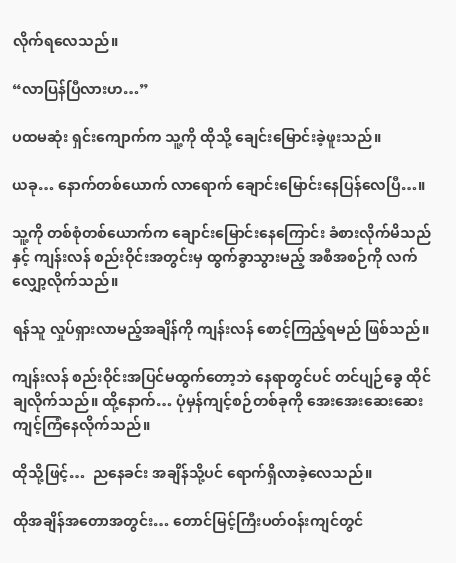လိုက်ရလေသည်။

“လာပြန်ပြီလားဟ…”

ပထမဆုံး ရှင်းကျောက်က သူ့ကို ထိုသို့ ချေင်းမြောင်းခဲ့ဖူးသည်။

ယခု… နောက်တစ်ယောက် လာရောက် ချောင်းမြောင်းနေပြန်လေပြီ…။

သူ့ကို တစ်စုံတစ်ယောက်က ချောင်းမြောင်းနေကြောင်း ခံစားလိုက်မိသည်နှင့် ကျန်းလန် စည်းဝိုင်းအတွင်းမှ ထွက်ခွာသွားမည့် အစီအစဉ်ကို လက်လျှော့လိုက်သည်။

ရန်သူ လှုပ်ရှားလာမည့်အချိန်ကို ကျန်းလန် စောင့်ကြည့်ရမည် ဖြစ်သည်။

ကျန်းလန် စည်းဝိုင်းအပြင်မထွက်တော့ဘဲ နေရာတွင်ပင် တင်ပျဉ်ခွေ ထိုင်ချလိုက်သည်။ ထို့နောက်… ပုံမှန်ကျင့်စဉ်တစ်ခုကို အေးအေးဆေးဆေး ကျင့်ကြံနေလိုက်သည်။

ထိုသို့ဖြင့်…  ညနေခင်း အချိန်သို့ပင် ရောက်ရှိလာခဲ့လေသည်။

ထိုအချိန်အတောအတွင်း… တောင်မြင့်ကြီးပတ်ဝန်းကျင်တွင်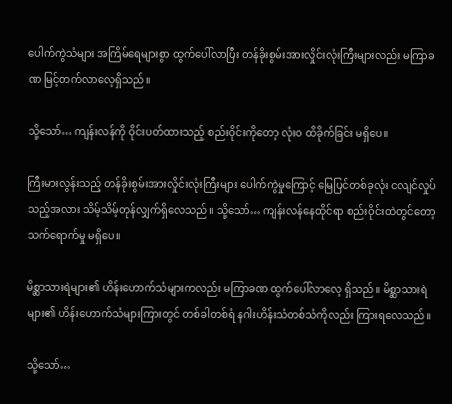ပေါက်ကွဲသံများ အကြိမ်ရေများစွာ ထွက်ပေါ်လာပြီး တန်ခိုးစွမ်းအားလှိုင်းလုံးကြီးများလည်း မကြာခဏ မြင့်တက်လာလေ့ရှိသည်။

သို့သော်… ကျန်းလန်ကို ဝိုင်းပတ်ထားသည့် စည်းဝိုင်းကိုတော့ လုံး၀ ထိခိုက်ခြင်း မရှိပေ။

ကြီးမားလွန်းသည့် တန်ခိုးစွမ်းအားလှိုင်းလုံးကြီးများ ပေါက်ကွဲမှုကြောင့် မြေပြင်တစ်ခုလုံး ငလျင်လှုပ်သည့်အလား သိမ့်သိမ့်တုန်လျှက်ရှိလေသည်။ သို့သော်… ကျန်းလန်နေထိုင်ရာ စည်းဝိုင်းထဲတွင်တော့ သက်ရောက်မှု မရှိပေ။

မိစ္ဆာသားရဲများ၏ ဟိန်းဟောက်သံများကလည်း မကြာခဏ ထွက်ပေါ်လာလေ့ ရှိသည်။ မိစ္ဆာသားရဲများ၏ ဟိန်းဟောက်သံများကြားတွင် တစ်ခါတစ်ရံ နဂါးဟိန်းသံတစ်သံကိုလည်း ကြားရလေသည်။

သို့သော်…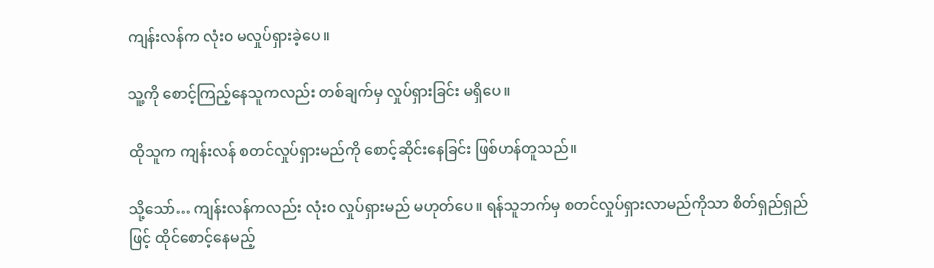ကျန်းလန်က လုံး၀ မလှုပ်ရှားခဲ့ပေ။

သူ့ကို စောင့်ကြည့်နေသူကလည်း တစ်ချက်မှ လှုပ်ရှားခြင်း မရှိပေ။

ထိုသူက ကျန်းလန် စတင်လှုပ်ရှားမည်ကို စောင့်ဆိုင်းနေခြင်း ဖြစ်ဟန်တူသည်။

သို့သော်… ကျန်းလန်ကလည်း လုံး၀ လှုပ်ရှားမည် မဟုတ်ပေ။ ရန်သူဘက်မှ စတင်လှုပ်ရှားလာမည်ကိုသာ စိတ်ရှည်ရှည်ဖြင့် ထိုင်စောင့်နေမည့်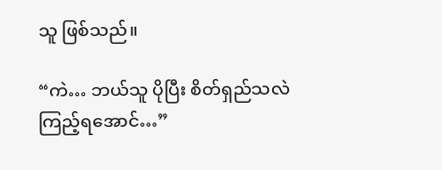သူ ဖြစ်သည်။

“ကဲ… ဘယ်သူ ပိုပြီး စိတ်ရှည်သလဲ ကြည့်ရအောင်…”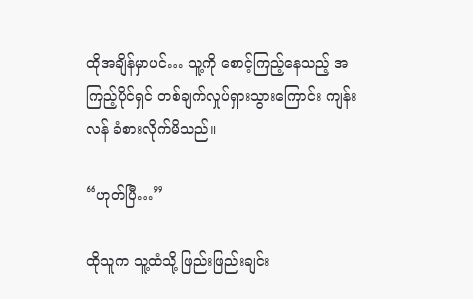ထိုအချိန်မှာပင်… သူ့ကို စောင့်ကြည့်နေသည့် အကြည့်ပိုင်ရှင် တစ်ချက်လှုပ်ရှားသွားကြောင်း ကျန်းလန် ခံစားလိုက်မိသည်။

“ဟုတ်ပြီ…”

ထိုသူက သူ့ထံသို့ ဖြည်းဖြည်းချင်း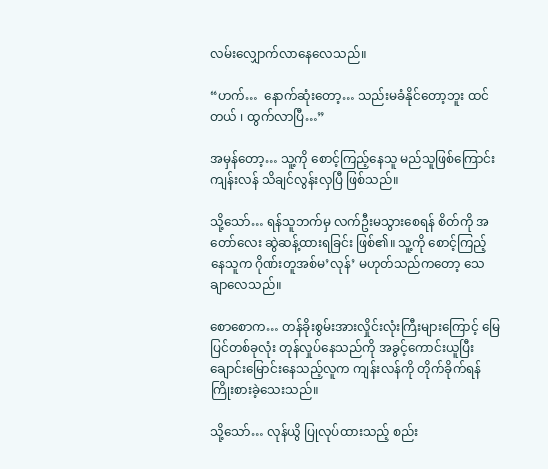လမ်းလျှောက်လာနေလေသည်။

“ဟက်…  နောက်ဆုံးတော့… သည်းမခံနိုင်တော့ဘူး ထင်တယ် ၊ ထွက်လာပြီ…”

အမှန်တော့… သူ့ကို စောင့်ကြည့်နေသူ မည်သူဖြစ်ကြောင်း ကျန်းလန် သိချင်လွန်းလှပြီ ဖြစ်သည်။

သို့သော်… ရန်သူဘက်မှ လက်ဦးမသွားစေရန် စိတ်ကို အတော်လေး ဆွဲဆန့်ထားရခြင်း ဖြစ်၏။ သူ့ကို စောင့်ကြည့်နေသူက ဂိုဏ်းတူအစ်မ’လုန်’ မဟုတ်သည်ကတော့ သေချာလေသည်။

စောစောက… တန်ခိုးစွမ်းအားလှိုင်းလုံးကြီးများကြောင့် မြေပြင်တစ်ခုလုံး တုန်လှုပ်နေသည်ကို အခွင့်ကောင်းယူပြီး ချောင်းမြောင်းနေသည့်လူက ကျန်းလန်ကို တိုက်ခိုက်ရန် ကြိုးစားခဲ့သေးသည်။

သို့သော်… လုန်ယွိ ပြုလုပ်ထားသည့် စည်း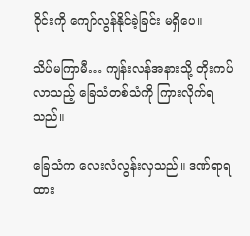ဝိုင်းကို ကျော်လွန်နိုင်ခဲ့ခြင်း မရှိပေ။

သိပ်မကြာမီ… ကျန်းလန်အနားသို့ တိုးကပ်လာသည့် ခြေသံတစ်သံကို ကြားလိုက်ရသည်။

ခြေသံက လေးလံလွန်းလှသည်။ ဒဏ်ရာရထား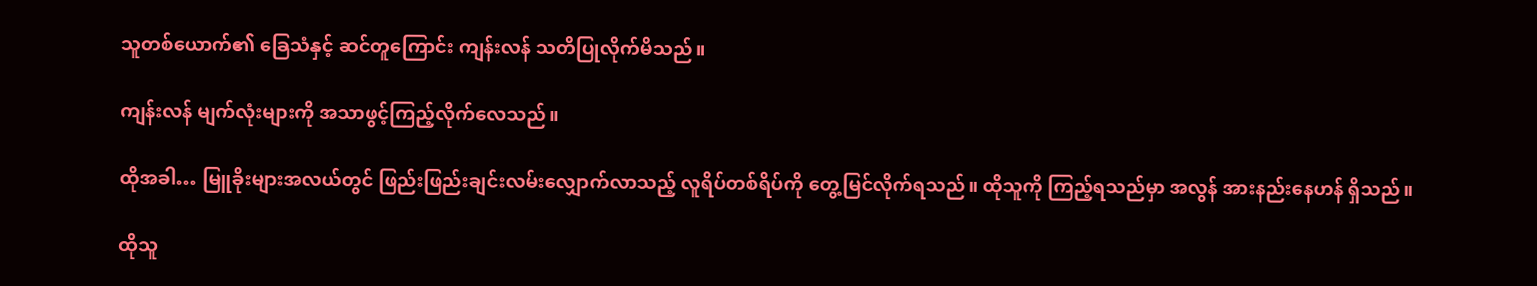သူတစ်ယောက်၏ ခြေသံနှင့် ဆင်တူကြောင်း ကျန်းလန် သတိပြုလိုက်မိသည်။

ကျန်းလန် မျက်လုံးများကို အသာဖွင့်ကြည့်လိုက်လေသည်။

ထိုအခါ… မြူခိုးများအလယ်တွင် ဖြည်းဖြည်းချင်းလမ်းလျှောက်လာသည့် လူရိပ်တစ်ရိပ်ကို တွေ့မြင်လိုက်ရသည်။ ထိုသူကို ကြည့်ရသည်မှာ အလွန် အားနည်းနေဟန် ရှိသည်။

ထိုသူ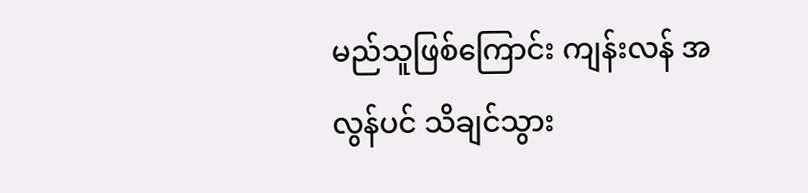မည်သူဖြစ်ကြောင်း ကျန်းလန် အလွန်ပင် သိချင်သွား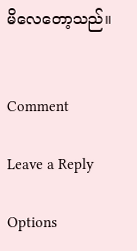မိလေတော့သည်။


Comment

Leave a Reply

Options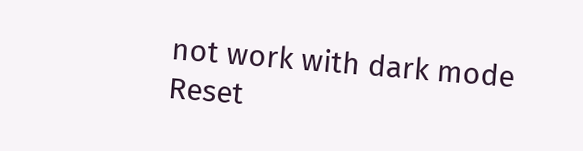not work with dark mode
Reset